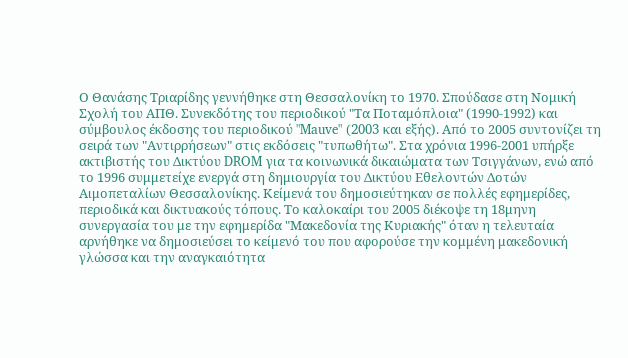Ο Θανάσης Τριαρίδης γεννήθηκε στη Θεσσαλονίκη το 1970. Σπούδασε στη Νομική Σχολή του ΑΠΘ. Συνεκδότης του περιοδικού "Τα Ποταμόπλοια" (1990-1992) και σύμβουλος έκδοσης του περιοδικού "Mauve" (2003 και εξής). Από το 2005 συντονίζει τη σειρά των "Αντιρρήσεων" στις εκδόσεις "τυπωθήτω". Στα χρόνια 1996-2001 υπήρξε ακτιβιστής του Δικτύου DROM για τα κοινωνικά δικαιώματα των Τσιγγάνων, ενώ από το 1996 συμμετείχε ενεργά στη δημιουργία του Δικτύου Εθελοντών Δοτών Αιμοπεταλίων Θεσσαλονίκης. Κείμενά του δημοσιεύτηκαν σε πολλές εφημερίδες, περιοδικά και δικτυακούς τόπους. Το καλοκαίρι του 2005 διέκοψε τη 18μηνη συνεργασία του με την εφημερίδα "Μακεδονία της Κυριακής" όταν η τελευταία αρνήθηκε να δημοσιεύσει το κείμενό του που αφορούσε την κομμένη μακεδονική γλώσσα και την αναγκαιότητα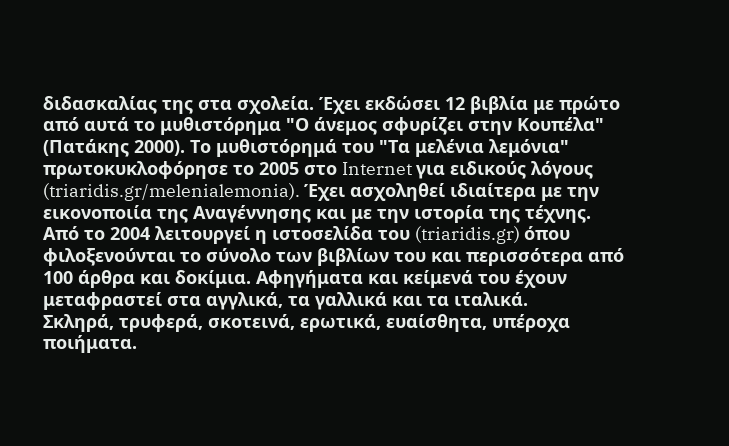διδασκαλίας της στα σχολεία. Έχει εκδώσει 12 βιβλία με πρώτο από αυτά το μυθιστόρημα "Ο άνεμος σφυρίζει στην Κουπέλα" (Πατάκης 2000). Το μυθιστόρημά του "Τα μελένια λεμόνια" πρωτοκυκλοφόρησε το 2005 στο Internet για ειδικούς λόγους (triaridis.gr/melenialemonia). Έχει ασχοληθεί ιδιαίτερα με την εικονοποιία της Αναγέννησης και με την ιστορία της τέχνης. Από το 2004 λειτουργεί η ιστοσελίδα του (triaridis.gr) όπου φιλοξενούνται το σύνολο των βιβλίων του και περισσότερα από 100 άρθρα και δοκίμια. Αφηγήματα και κείμενά του έχουν μεταφραστεί στα αγγλικά, τα γαλλικά και τα ιταλικά.
Σκληρά, τρυφερά, σκοτεινά, ερωτικά, ευαίσθητα, υπέροχα ποιήματα.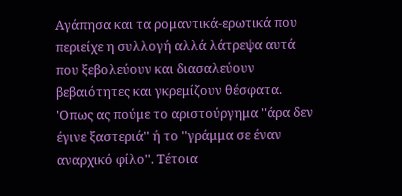Αγάπησα και τα ρομαντικά-ερωτικά που περιείχε η συλλογή αλλά λάτρεψα αυτά που ξεβολεύουν και διασαλεύουν βεβαιότητες και γκρεμίζουν θέσφατα. 'Οπως ας πούμε το αριστούργημα ''άρα δεν έγινε ξαστεριά'' ή το ''γράμμα σε έναν αναρχικό φίλο''. Τέτοια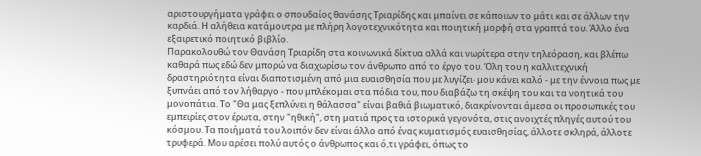αριστουργήματα γράφει ο σπουδαίος θανάσης Τριαρίδης και μπαίνει σε κάποιων το μάτι και σε άλλων την καρδιά. Η αλήθεια κατάμουτρα με πλήρη λογοτεχνικότητα και ποιητική μορφή στα γραπτά του. Άλλο ένα εξαιρετικό ποιητικό βιβλίο.
Παρακολουθώ τον Θανάση Τριαρίδη στα κοινωνικά δίκτυα αλλά και νωρίτερα στην τηλεόραση, και βλέπω καθαρά πως εδώ δεν μπορώ να διαχωρίσω τον άνθρωπο από το έργο του. Όλη του η καλλιτεχνική δραστηριότητα είναι διαποτισμένη από μια ευαισθησία που με λυγίζει∙ μου κάνει καλό - με την έννοια πως με ξυπνάει από τον λήθαργο - που μπλέκομαι στα πόδια του, που διαβάζω τη σκέψη του και τα νοητικά του μονοπάτια. Το "Θα μας ξεπλύνει η θάλασσα" είναι βαθιά βιωματικό, διακρίνονται άμεσα οι προσωπικές του εμπειρίες στον έρωτα, στην "ηθική", στη ματιά προς τα ιστορικά γεγονότα, στις ανοιχτές πληγές αυτού του κόσμου. Τα ποιήματά του λοιπόν δεν είναι άλλο από ένας κυματισμός ευαισθησίας, άλλοτε σκληρά, άλλοτε τρυφερά. Μου αρέσει πολύ αυτός ο άνθρωπος και ό,τι γράφει, όπως το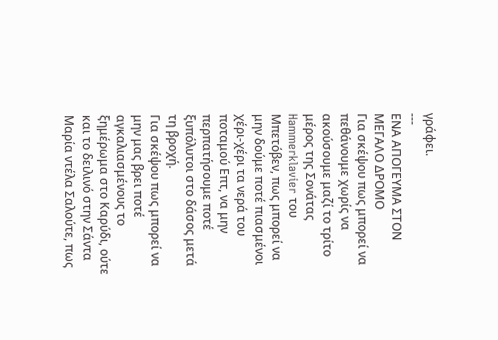γράφει.
---
ΕΝΑ ΑΠΟΓΕΥΜΑ ΣΤΟΝ ΜΕΓΑΛΟ ΔΡΟΜΟ
Για σκέψου πως μπορεί να πεθάνουμε χωρίς να ακούσουμε μαζί το τρίτο μέρος της Σονάτας Hammerklavier του Μπετόβεν, πως μπορεί να μην δούμε ποτέ πιασμένοι χέρι-χέρι τα νερά του ποταμού Επτ, να μην περπατήσουμε ποτέ ξυπόλυτοι στο δάσος μετά τη βροχή.
Για σκέψου πως μπορεί να μην μας βρει ποτέ αγκαλιασμένους το ξημέρωμα στο Καρύδι, ούτε και το δειλινό στην Σάντα Μαρία ντέλα Σαλούτε, πως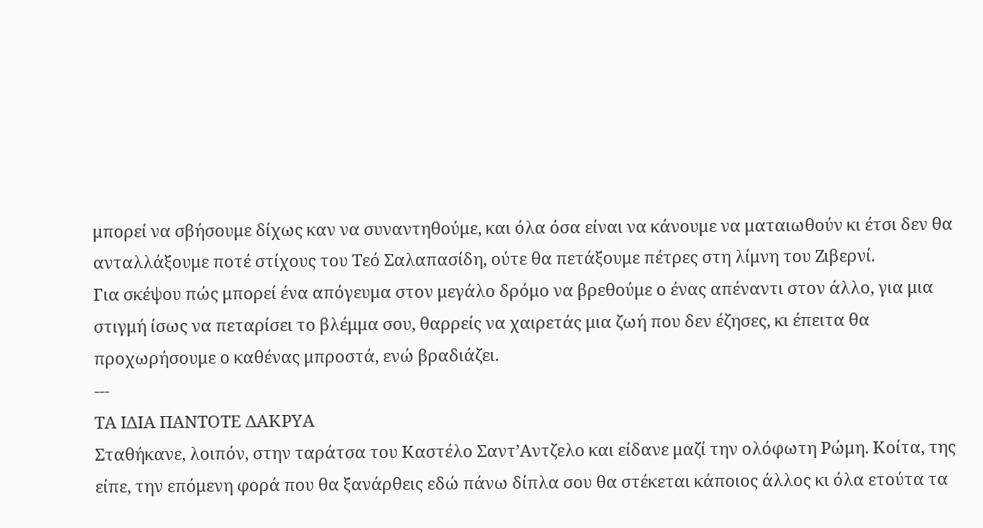μπορεί να σβήσουμε δίχως καν να συναντηθούμε, και όλα όσα είναι να κάνουμε να ματαιωθούν κι έτσι δεν θα ανταλλάξουμε ποτέ στίχους του Τεό Σαλαπασίδη, ούτε θα πετάξουμε πέτρες στη λίμνη του Ζιβερνί.
Για σκέψου πώς μπορεί ένα απόγευμα στον μεγάλο δρόμο να βρεθούμε ο ένας απέναντι στον άλλο, για μια στιγμή ίσως να πεταρίσει το βλέμμα σου, θαρρείς να χαιρετάς μια ζωή που δεν έζησες, κι έπειτα θα προχωρήσουμε ο καθένας μπροστά, ενώ βραδιάζει.
---
ΤΑ ΙΔΙΑ ΠΑΝΤΟΤΕ ΔΑΚΡΥΑ
Σταθήκανε, λοιπόν, στην ταράτσα του Καστέλο Σαντ’Αντζελο και είδανε μαζί την ολόφωτη Ρώμη. Κοίτα, της είπε, την επόμενη φορά που θα ξανάρθεις εδώ πάνω δίπλα σου θα στέκεται κάποιος άλλος κι όλα ετούτα τα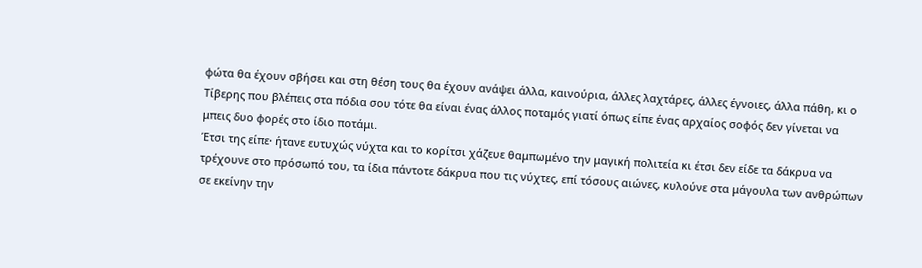φώτα θα έχουν σβήσει και στη θέση τους θα έχουν ανάψει άλλα, καινούρια, άλλες λαχτάρες, άλλες έγνοιες, άλλα πάθη, κι ο Τίβερης που βλέπεις στα πόδια σου τότε θα είναι ένας άλλος ποταμός γιατί όπως είπε ένας αρχαίος σοφός δεν γίνεται να μπεις δυο φορές στο ίδιο ποτάμι.
Έτσι της είπε∙ ήτανε ευτυχώς νύχτα και το κορίτσι χάζευε θαμπωμένο την μαγική πολιτεία κι έτσι δεν είδε τα δάκρυα να τρέχουνε στο πρόσωπό του, τα ίδια πάντοτε δάκρυα που τις νύχτες, επί τόσους αιώνες, κυλούνε στα μάγουλα των ανθρώπων σε εκείνην την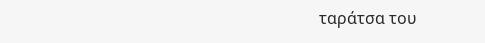ταράτσα του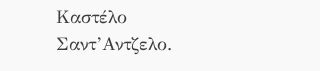Καστέλο Σαντ’Αντζελο.